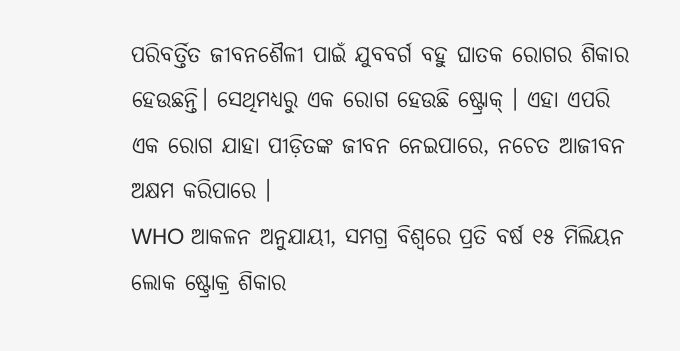ପରିବର୍ତ୍ତିତ ଜୀବନଶୈଳୀ ପାଇଁ ଯୁବବର୍ଗ ବହୁ ଘାତକ ରୋଗର ଶିକାର ହେଉଛନ୍ତି। ସେଥିମଧ୍ୟରୁ ଏକ ରୋଗ ହେଉଛି ଷ୍ଟ୍ରୋକ୍ । ଏହା ଏପରି ଏକ ରୋଗ ଯାହା ପୀଡ଼ିତଙ୍କ ଜୀବନ ନେଇପାରେ, ନଚେତ ଆଜୀବନ ଅକ୍ଷମ କରିପାରେ ।
WHO ଆକଳନ ଅନୁଯାୟୀ, ସମଗ୍ର ବିଶ୍ୱରେ ପ୍ରତି ବର୍ଷ ୧୫ ମିଲିୟନ ଲୋକ ଷ୍ଟ୍ରୋକ୍ର ଶିକାର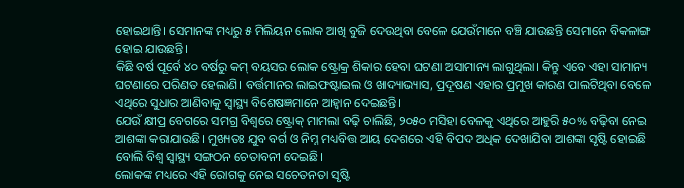ହୋଇଥାନ୍ତି। ସେମାନଙ୍କ ମଧ୍ୟରୁ ୫ ମିଲିୟନ ଲୋକ ଆଖି ବୁଜି ଦେଉଥିବା ବେଳେ ଯେଉଁମାନେ ବଞ୍ଚି ଯାଉଛନ୍ତି ସେମାନେ ବିକଳାଙ୍ଗ ହୋଇ ଯାଉଛନ୍ତି।
କିଛି ବର୍ଷ ପୂର୍ବେ ୪୦ ବର୍ଷରୁ କମ୍ ବୟସର ଲୋକ ଷ୍ଟ୍ରୋକ୍ର ଶିକାର ହେବା ଘଟଣା ଅସାମାନ୍ୟ ଲାଗୁଥିଲା। କିନ୍ତୁ ଏବେ ଏହା ସାମାନ୍ୟ ଘଟଣାରେ ପରିଣତ ହେଲାଣି। ବର୍ତ୍ତମାନର ଲାଇଫଷ୍ଟାଇଲ ଓ ଖାଦ୍ୟାଭ୍ୟାସ, ପ୍ରଦୂଷଣ ଏହାର ପ୍ରମୁଖ କାରଣ ପାଲଟିଥିବା ବେଳେ ଏଥିରେ ସୁଧାର ଆଣିବାକୁ ସ୍ୱାସ୍ଥ୍ୟ ବିଶେଷଜ୍ଞମାନେ ଆହ୍ୱାନ ଦେଇଛନ୍ତି।
ଯେଉଁ କ୍ଷୀପ୍ର ବେଗରେ ସମଗ୍ର ବିଶ୍ୱରେ ଷ୍ଟ୍ରୋକ୍ ମାମଲା ବଢ଼ି ଚାଲିଛି, ୨୦୫୦ ମସିହା ବେଳକୁ ଏଥିରେ ଆହୁରି ୫୦% ବଢ଼ିବା ନେଇ ଆଶଙ୍କା କରାଯାଉଛି। ମୁଖ୍ୟତଃ ଯୁବ ବର୍ଗ ଓ ନିମ୍ନ ମଧ୍ୟବିତ୍ତ ଆୟ ଦେଶରେ ଏହି ବିପଦ ଅଧିକ ଦେଖାଯିବା ଆଶଙ୍କା ସୃଷ୍ଟି ହୋଇଛି ବୋଲି ବିଶ୍ୱ ସ୍ୱାସ୍ଥ୍ୟ ସଙ୍ଗଠନ ଚେତାବନୀ ଦେଇଛି।
ଲୋକଙ୍କ ମଧ୍ୟରେ ଏହି ରୋଗକୁ ନେଇ ସଚେତନତା ସୃଷ୍ଟି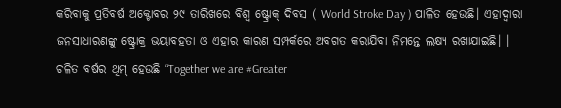କରିବାକୁ ପ୍ରତିବର୍ଷ ଅକ୍ଟୋବର ୨୯ ତାରିଖରେ ବିଶ୍ୱ ଷ୍ଟ୍ରୋକ୍ ଦିବସ ( World Stroke Day ) ପାଳିତ ହେଉଛି। ଏହାଦ୍ୱାରା ଜନସାଧାରଣଙ୍କୁ ଷ୍ଟ୍ରୋକ୍ର ଭୟାବହତା ଓ ଏହାର କାରଣ ସମ୍ପର୍କରେ ଅବଗତ କରାଯିବା ନିମନ୍ତେ ଲକ୍ଷ୍ୟ ରଖାଯାଇଛି। ।
ଚଳିତ ବର୍ଷର ଥିମ୍ ହେଉଛି “Together we are #Greater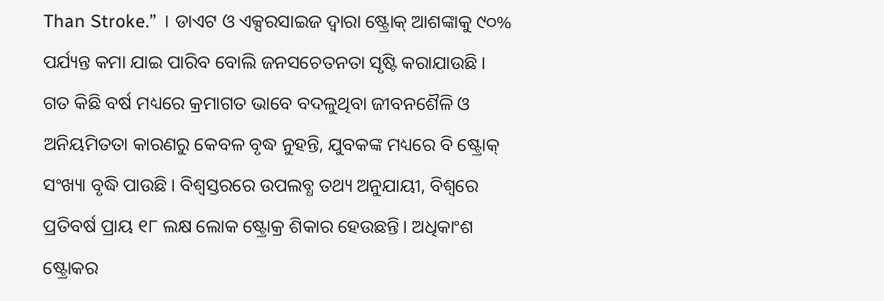Than Stroke.” । ଡାଏଟ ଓ ଏକ୍ସରସାଇଜ ଦ୍ୱାରା ଷ୍ଟ୍ରୋକ୍ ଆଶଙ୍କାକୁ ୯୦% ପର୍ଯ୍ୟନ୍ତ କମା ଯାଇ ପାରିବ ବୋଲି ଜନସଚେତନତା ସୃଷ୍ଟି କରାଯାଉଛି ।
ଗତ କିଛି ବର୍ଷ ମଧ୍ୟରେ କ୍ରମାଗତ ଭାବେ ବଦଳୁଥିବା ଜୀବନଶୈଳି ଓ ଅନିୟମିତତା କାରଣରୁ କେବଳ ବୃଦ୍ଧ ନୁହନ୍ତି, ଯୁବକଙ୍କ ମଧ୍ୟରେ ବି ଷ୍ଟ୍ରୋକ୍ ସଂଖ୍ୟା ବୃଦ୍ଧି ପାଉଛି। ବିଶ୍ୱସ୍ତରରେ ଉପଲବ୍ଧ ତଥ୍ୟ ଅନୁଯାୟୀ, ବିଶ୍ୱରେ ପ୍ରତିବର୍ଷ ପ୍ରାୟ ୧୮ ଲକ୍ଷ ଲୋକ ଷ୍ଟ୍ରୋକ୍ର ଶିକାର ହେଉଛନ୍ତି। ଅଧିକାଂଶ ଷ୍ଟ୍ରୋକର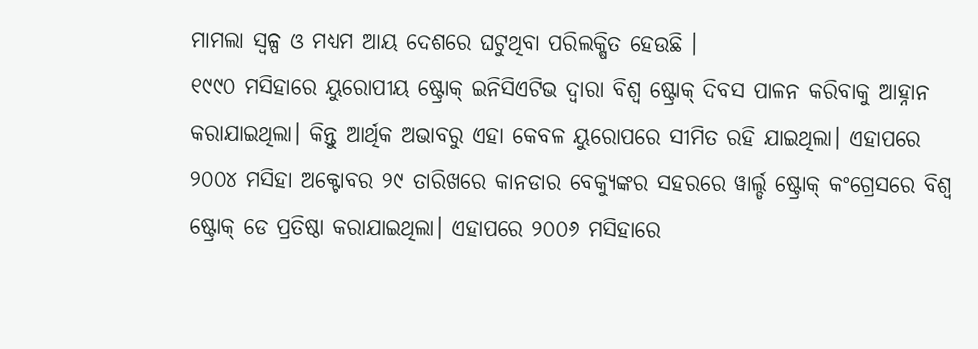ମାମଲା ସ୍ୱଳ୍ପ ଓ ମଧ୍ୟମ ଆୟ ଦେଶରେ ଘଟୁଥିବା ପରିଲକ୍ଷିତ ହେଉଛି ।
୧୯୯୦ ମସିହାରେ ୟୁରୋପୀୟ ଷ୍ଟ୍ରୋକ୍ ଇନିସିଏଟିଭ ଦ୍ୱାରା ବିଶ୍ୱ ଷ୍ଟ୍ରୋକ୍ ଦିବସ ପାଳନ କରିବାକୁ ଆହ୍ନାନ କରାଯାଇଥିଲା। କିନ୍ତୁ ଆର୍ଥିକ ଅଭାବରୁ ଏହା କେବଳ ୟୁରୋପରେ ସୀମିତ ରହି ଯାଇଥିଲା। ଏହାପରେ ୨୦୦୪ ମସିହା ଅକ୍ଟୋବର ୨୯ ତାରିଖରେ କାନଡାର ବେକ୍ୟୁଙ୍କର ସହରରେ ୱାର୍ଲ୍ଡ ଷ୍ଟ୍ରୋକ୍ କଂଗ୍ରେସରେ ବିଶ୍ୱ ଷ୍ଟ୍ରୋକ୍ ଡେ ପ୍ରତିଷ୍ଠା କରାଯାଇଥିଲା। ଏହାପରେ ୨୦୦୬ ମସିହାରେ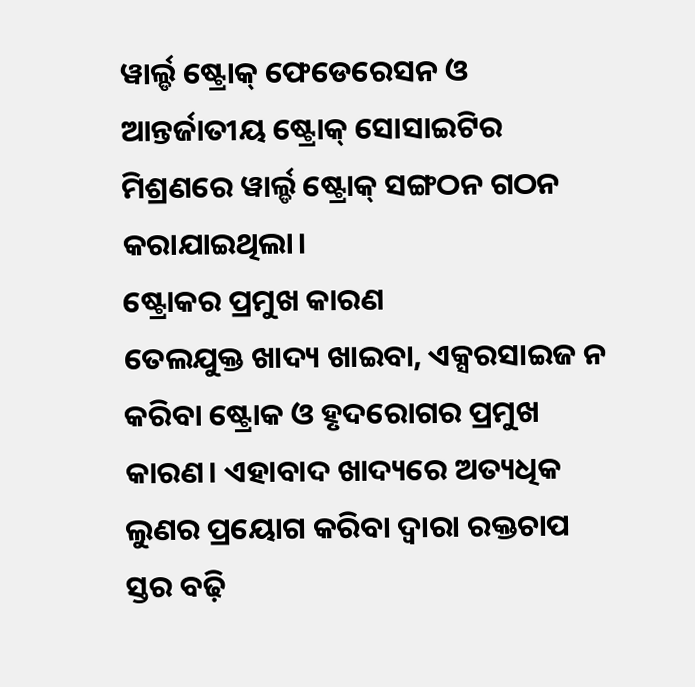ୱାର୍ଲ୍ଡ ଷ୍ଟ୍ରୋକ୍ ଫେଡେରେସନ ଓ ଆନ୍ତର୍ଜାତୀୟ ଷ୍ଟ୍ରୋକ୍ ସୋସାଇଟିର ମିଶ୍ରଣରେ ୱାର୍ଲ୍ଡ ଷ୍ଟ୍ରୋକ୍ ସଙ୍ଗଠନ ଗଠନ କରାଯାଇଥିଲା।
ଷ୍ଟ୍ରୋକର ପ୍ରମୁଖ କାରଣ
ତେଲଯୁକ୍ତ ଖାଦ୍ୟ ଖାଇବା, ଏକ୍ସରସାଇଜ ନ କରିବା ଷ୍ଟ୍ରୋକ ଓ ହୃଦରୋଗର ପ୍ରମୁଖ କାରଣ। ଏହାବାଦ ଖାଦ୍ୟରେ ଅତ୍ୟଧିକ ଲୁଣର ପ୍ରୟୋଗ କରିବା ଦ୍ୱାରା ରକ୍ତଚାପ ସ୍ତର ବଢ଼ି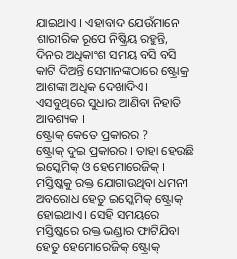ଯାଇଥାଏ । ଏହାବାଦ ଯେଉଁମାନେ ଶାରୀରିକ ରୂପେ ନିଷ୍କ୍ରିୟ ରହୁନ୍ତି, ଦିନର ଅଧିକାଂଶ ସମୟ ବସି ବସି କାଟି ଦିଅନ୍ତି ସେମାନଙ୍କଠାରେ ଷ୍ଟ୍ରୋକ୍ର ଆଶଙ୍କା ଅଧିକ ଦେଖାଦିଏ। ଏସବୁଥିରେ ସୁଧାର ଆଣିବା ନିହାତି ଆବଶ୍ୟକ ।
ଷ୍ଟ୍ରୋକ୍ କେତେ ପ୍ରକାରର ?
ଷ୍ଟ୍ରୋକ୍ ଦୁଇ ପ୍ରକାରର । ତାହା ହେଉଛି ଇସ୍କେମିକ୍ ଓ ହେମୋରେଜିକ୍ । ମସ୍ତିଷ୍କକୁ ରକ୍ତ ଯୋଗାଉଥିବା ଧମନୀ ଅବରୋଧ ହେତୁ ଇସ୍କେମିକ୍ ଷ୍ଟ୍ରୋକ୍ ହୋଇଥାଏ। ସେହି ସମୟରେ ମସ୍ତିଷ୍କରେ ରକ୍ତ ଭଣ୍ଡାର ଫାଟିଯିବା ହେତୁ ହେମୋରେଜିକ୍ ଷ୍ଟ୍ରୋକ୍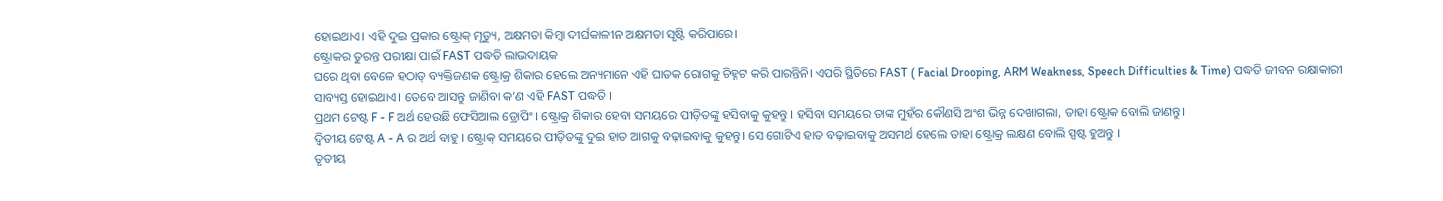ହୋଇଥାଏ। ଏହି ଦୁଇ ପ୍ରକାର ଷ୍ଟ୍ରୋକ୍ ମୃତ୍ୟୁ, ଅକ୍ଷମତା କିମ୍ବା ଦୀର୍ଘକାଳୀନ ଅକ୍ଷମତା ସୃଷ୍ଟି କରିପାରେ।
ଷ୍ଟ୍ରୋକର ତୁରନ୍ତ ପରୀକ୍ଷା ପାଇଁ FAST ପଦ୍ଧତି ଲାଭଦାୟକ
ଘରେ ଥିବା ବେଳେ ହଠାତ୍ ବ୍ୟକ୍ତିଜଣକ ଷ୍ଟ୍ରୋକ୍ର ଶିକାର ହେଲେ ଅନ୍ୟମାନେ ଏହି ଘାତକ ରୋଗକୁ ଚିହ୍ନଟ କରି ପାରନ୍ତିନି। ଏପରି ସ୍ଥିତିରେ FAST ( Facial Drooping, ARM Weakness, Speech Difficulties & Time) ପଦ୍ଧତି ଜୀବନ ରକ୍ଷାକାରୀ ସାବ୍ୟସ୍ତ ହୋଇଥାଏ। ତେବେ ଆସନ୍ତୁ ଜାଣିବା କ’ଣ ଏହି FAST ପଦ୍ଧତି ।
ପ୍ରଥମ ଟେଷ୍ଟ F - F ଅର୍ଥ ହେଉଛି ଫେସିଆଲ ଡ୍ରୋପିଂ । ଷ୍ଟ୍ରୋକ୍ର ଶିକାର ହେବା ସମୟରେ ପୀଡ଼ିତଙ୍କୁ ହସିବାକୁ କୁହନ୍ତୁ । ହସିବା ସମୟରେ ତାଙ୍କ ମୁହଁର କୌଣସି ଅଂଶ ଭିନ୍ନ ଦେଖାଗଲା, ତାହା ଷ୍ଟ୍ରୋକ ବୋଲି ଜାଣନ୍ତୁ।
ଦ୍ୱିତୀୟ ଟେଷ୍ଟ A - A ର ଅର୍ଥ ବାହୁ । ଷ୍ଟ୍ରୋକ୍ ସମୟରେ ପୀଡ଼ିତଙ୍କୁ ଦୁଇ ହାତ ଆଗକୁ ବଢ଼ାଇବାକୁ କୁହନ୍ତୁ। ସେ ଗୋଟିଏ ହାତ ବଢ଼ାଇବାକୁ ଅସମର୍ଥ ହେଲେ ତାହା ଷ୍ଟ୍ରୋକ୍ର ଲକ୍ଷଣ ବୋଲି ସ୍ପଷ୍ଟ ହୁଅନ୍ତୁ ।
ତୃତୀୟ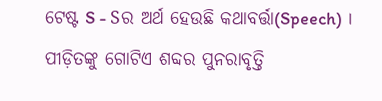ଟେଷ୍ଟ S - Sର ଅର୍ଥ ହେଉଛି କଥାବର୍ତ୍ତା(Speech) । ପୀଡ଼ିତଙ୍କୁ ଗୋଟିଏ ଶବ୍ଦର ପୁନରାବୃତ୍ତି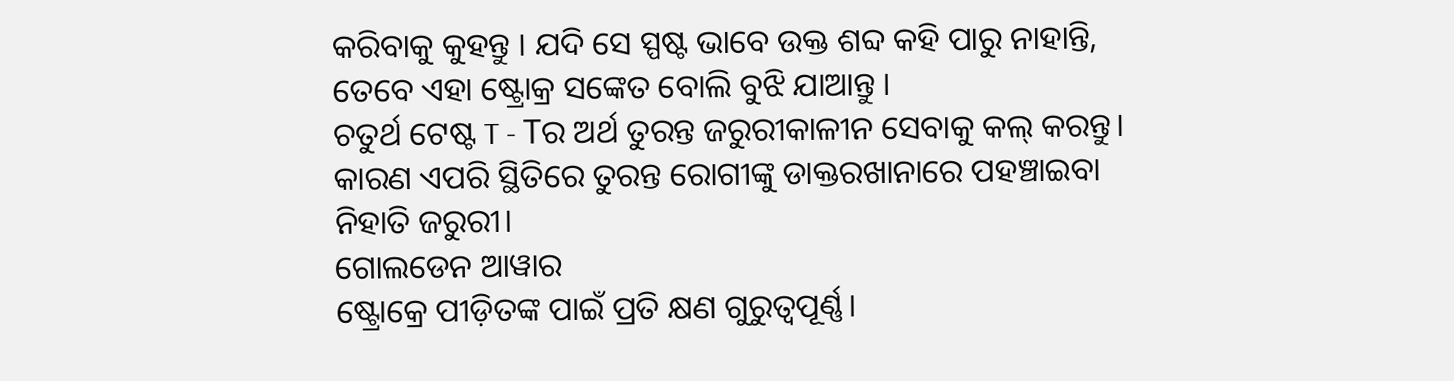କରିବାକୁ କୁହନ୍ତୁ । ଯଦି ସେ ସ୍ପଷ୍ଟ ଭାବେ ଉକ୍ତ ଶବ୍ଦ କହି ପାରୁ ନାହାନ୍ତି, ତେବେ ଏହା ଷ୍ଟ୍ରୋକ୍ର ସଙ୍କେତ ବୋଲି ବୁଝି ଯାଆନ୍ତୁ ।
ଚତୁର୍ଥ ଟେଷ୍ଟ T - Tର ଅର୍ଥ ତୁରନ୍ତ ଜରୁରୀକାଳୀନ ସେବାକୁ କଲ୍ କରନ୍ତୁ। କାରଣ ଏପରି ସ୍ଥିତିରେ ତୁରନ୍ତ ରୋଗୀଙ୍କୁ ଡାକ୍ତରଖାନାରେ ପହଞ୍ଚାଇବା ନିହାତି ଜରୁରୀ।
ଗୋଲଡେନ ଆୱାର
ଷ୍ଟ୍ରୋକ୍ରେ ପୀଡ଼ିତଙ୍କ ପାଇଁ ପ୍ରତି କ୍ଷଣ ଗୁରୁତ୍ୱପୂର୍ଣ୍ଣ।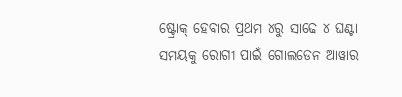ଷ୍ଟ୍ରୋକ୍ ହେବାର ପ୍ରଥମ ୪ରୁ ସାଢେ ୪ ଘଣ୍ଟା ସମୟକୁ ରୋଗୀ ପାଇଁ ଗୋଲଡେନ ଆୱାର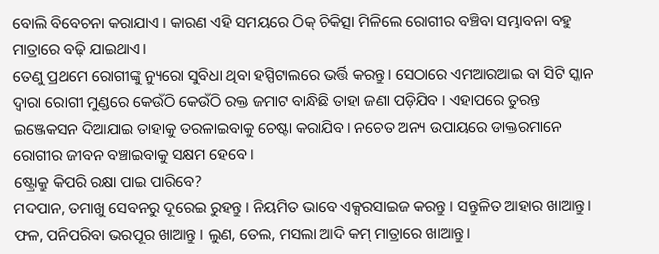ବୋଲି ବିବେଚନା କରାଯାଏ । କାରଣ ଏହି ସମୟରେ ଠିକ୍ ଚିକିତ୍ସା ମିଳିଲେ ରୋଗୀର ବଞ୍ଚିବା ସମ୍ଭାବନା ବହୁ ମାତ୍ରାରେ ବଢ଼ି ଯାଇଥାଏ।
ତେଣୁ ପ୍ରଥମେ ରୋଗୀଙ୍କୁ ନ୍ୟୁରୋ ସୁବିଧା ଥିବା ହସ୍ପିଟାଲରେ ଭର୍ତ୍ତି କରନ୍ତୁ। ସେଠାରେ ଏମଆରଆଇ ବା ସିଟି ସ୍କାନ ଦ୍ୱାରା ରୋଗୀ ମୁଣ୍ଡରେ କେଉଁଠି କେଉଁଠି ରକ୍ତ ଜମାଟ ବାନ୍ଧିଛି ତାହା ଜଣା ପଡ଼ିଯିବ । ଏହାପରେ ତୁରନ୍ତ ଇଞ୍ଜେକସନ ଦିଆଯାଇ ତାହାକୁ ତରଳାଇବାକୁ ଚେଷ୍ଟା କରାଯିବ। ନଚେତ ଅନ୍ୟ ଉପାୟରେ ଡାକ୍ତରମାନେ ରୋଗୀର ଜୀବନ ବଞ୍ଚାଇବାକୁ ସକ୍ଷମ ହେବେ ।
ଷ୍ଟ୍ରୋକ୍ରୁ କିପରି ରକ୍ଷା ପାଇ ପାରିବେ?
ମଦପାନ, ତମାଖୁ ସେବନରୁ ଦୂରେଇ ରୁହନ୍ତୁ । ନିୟମିତ ଭାବେ ଏକ୍ସରସାଇଜ କରନ୍ତୁ । ସନ୍ତୁଳିତ ଆହାର ଖାଆନ୍ତୁ। ଫଳ, ପନିପରିବା ଭରପୂର ଖାଆନ୍ତୁ । ଲୁଣ, ତେଲ, ମସଲା ଆଦି କମ୍ ମାତ୍ରାରେ ଖାଆନ୍ତୁ।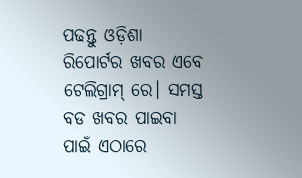ପଢନ୍ତୁ ଓଡ଼ିଶା ରିପୋର୍ଟର ଖବର ଏବେ ଟେଲିଗ୍ରାମ୍ ରେ। ସମସ୍ତ ବଡ ଖବର ପାଇବା ପାଇଁ ଏଠାରେ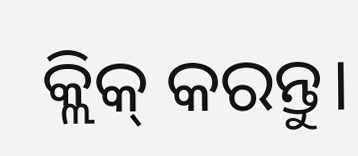କ୍ଲିକ୍ କରନ୍ତୁ।